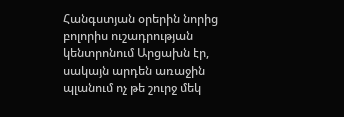Հանգստյան օրերին նորից բոլորիս ուշադրության կենտրոնում Արցախն էր, սակայն արդեն առաջին պլանում ոչ թե շուրջ մեկ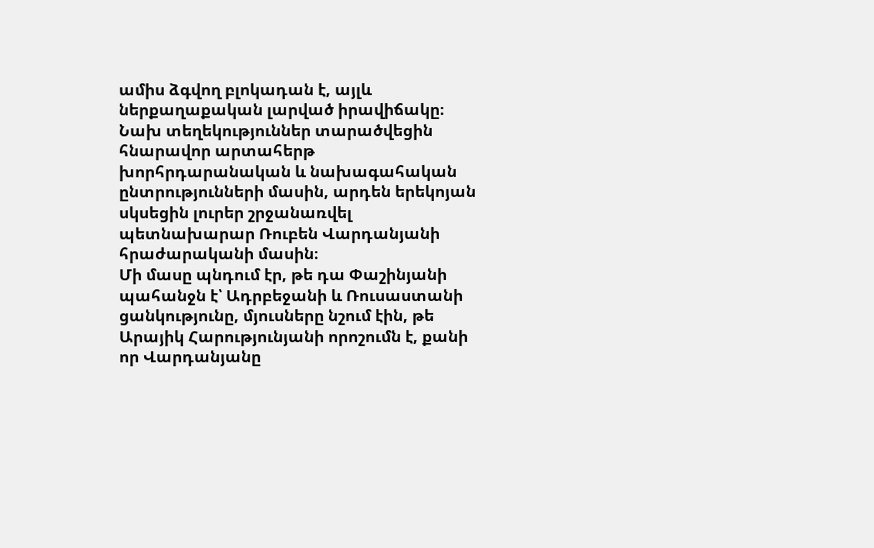ամիս ձգվող բլոկադան է, այլև ներքաղաքական լարված իրավիճակը։
Նախ տեղեկություններ տարածվեցին հնարավոր արտահերթ խորհրդարանական և նախագահական ընտրությունների մասին, արդեն երեկոյան սկսեցին լուրեր շրջանառվել պետնախարար Ռուբեն Վարդանյանի հրաժարականի մասին։
Մի մասը պնդում էր, թե դա Փաշինյանի պահանջն է՝ Ադրբեջանի և Ռուսաստանի ցանկությունը, մյուսները նշում էին, թե Արայիկ Հարությունյանի որոշումն է, քանի որ Վարդանյանը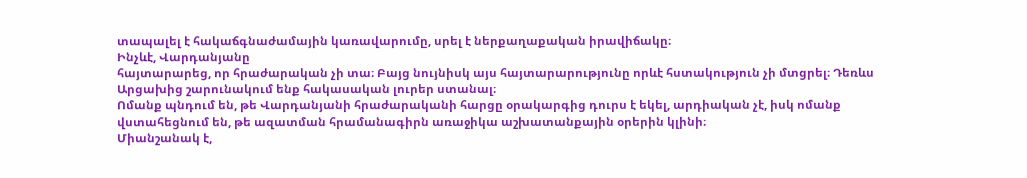տապալել է հակաճգնաժամային կառավարումը, սրել է ներքաղաքական իրավիճակը։
Ինչևէ, Վարդանյանը
հայտարարեց, որ հրաժարական չի տա։ Բայց նույնիսկ այս հայտարարությունը որևէ հստակություն չի մտցրել։ Դեռևս Արցախից շարունակում ենք հակասական լուրեր ստանալ։
Ոմանք պնդում են, թե Վարդանյանի հրաժարականի հարցը օրակարգից դուրս է եկել, արդիական չէ, իսկ ոմանք վստահեցնում են, թե ազատման հրամանագիրն առաջիկա աշխատանքային օրերին կլինի։
Միանշանակ է,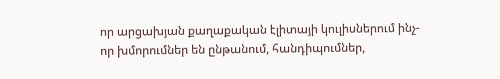որ արցախյան քաղաքական էլիտայի կուլիսներում ինչ-որ խմորումներ են ընթանում, հանդիպումներ,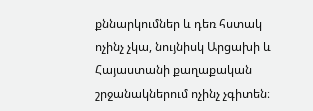քննարկումներ և դեռ հստակ ոչինչ չկա, նույնիսկ Արցախի և Հայաստանի քաղաքական շրջանակներում ոչինչ չգիտեն։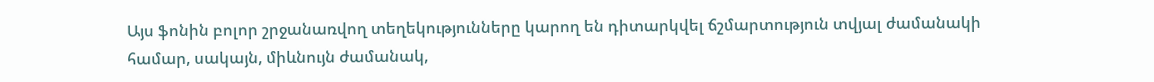Այս ֆոնին բոլոր շրջանառվող տեղեկությունները կարող են դիտարկվել ճշմարտություն տվյալ ժամանակի համար, սակայն, միևնույն ժամանակ,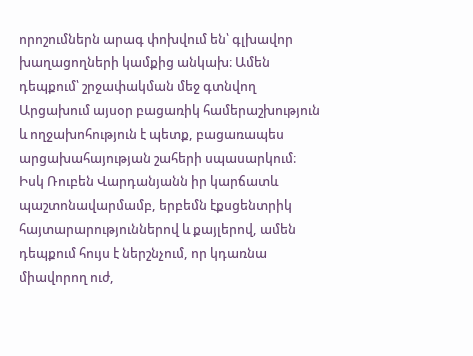որոշումներն արագ փոխվում են՝ գլխավոր խաղացողների կամքից անկախ։ Ամեն դեպքում՝ շրջափակման մեջ գտնվող Արցախում այսօր բացառիկ համերաշխություն և ողջախոհություն է պետք, բացառապես արցախահայության շահերի սպասարկում։
Իսկ Ռուբեն Վարդանյանն իր կարճատև պաշտոնավարմամբ, երբեմն էքսցենտրիկ հայտարարություններով և քայլերով, ամեն դեպքում հույս է ներշնչում, որ կդառնա միավորող ուժ,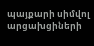պայքարի սիմվոլ արցախցիների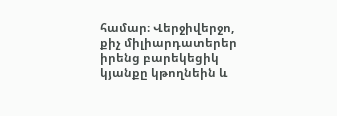համար։ Վերջիվերջո, քիչ միլիարդատերեր իրենց բարեկեցիկ կյանքը կթողնեին և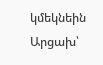կմեկնեին Արցախ՝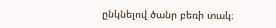ընկնելով ծանր բեռի տակ։